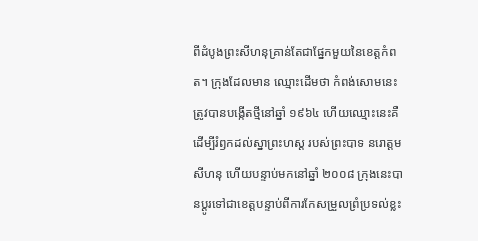ពីដំបូងព្រះសីហនុគ្រាន់តែជាផ្នែកមួយនៃខេត្តកំពត។ ក្រុងដែលមាន ឈ្មោះដើមថា កំពង់សោមនេះ ត្រូវបានបង្កើតថ្មីនៅឆ្នាំ ១៩៦៤ ហើយឈ្មោះនេះគឺដើម្បីរំឭកដល់ស្នាព្រះហស្ត របស់ព្រះបាទ នរោត្តមសីហនុ ហើយបន្ទាប់មកនៅឆ្នាំ ២០០៨ ក្រុងនេះបានប្ដូរទៅជាខេត្តបន្ទាប់ពីការកែសម្រួលព្រំប្រទល់ខ្លះ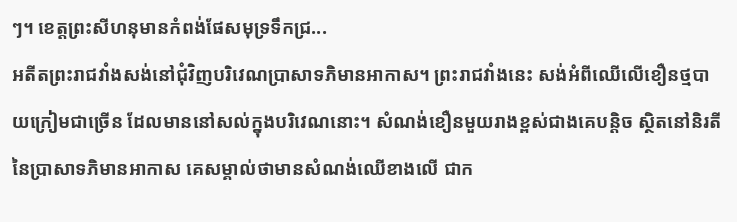ៗ។ ខេត្តព្រះសីហនុមានកំពង់ផែសមុទ្រទឹកជ្រ...
អតីតព្រះរាជវាំងសង់នៅជុំវិញបរិវេណប្រាសាទភិមានអាកាស។ ព្រះរាជវាំងនេះ សង់អំពីឈើលើខឿនថ្មបាយក្រៀមជាច្រើន ដែលមាននៅសល់ក្នុងបរិវេណនោះ។ សំណង់ខឿនមួយរាងខ្ពស់ជាងគេបន្តិច ស្ថិតនៅនិរតីនៃប្រាសាទភិមានអាកាស គេសម្គាល់ថាមានសំណង់ឈើខាងលើ ជាក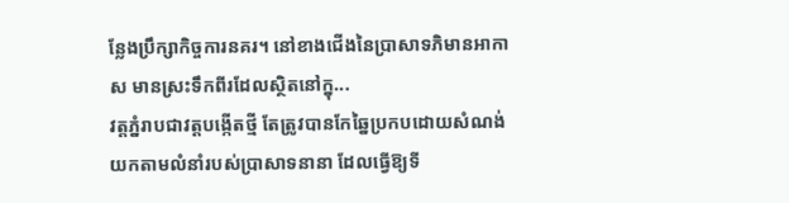ន្លែងប្រឹក្សាកិច្ចការនគរ។ នៅខាងជើងនៃប្រាសាទភិមានអាកាស មានស្រះទឹកពីរដែលស្ថិតនៅក្នុ...
វត្តភ្នំរាបជាវត្តបង្កើតថ្មី តែត្រូវបានកែឆ្នៃប្រកបដោយសំណង់យកតាមលំនាំរបស់ប្រាសាទនានា ដែលធ្វើឱ្យទី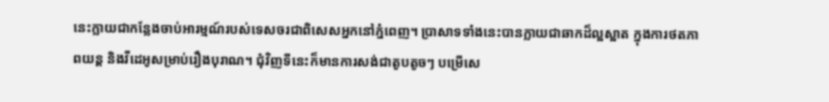នេះក្លាយជាកន្លែងចាប់អារម្មណ៍របស់ទេសចរជាពិសេសអ្នកនៅភ្នំពេញ។ ប្រាសាទទាំងនេះបានក្លាយជាឆាកដ៏ល្អស្អាត ក្នុងការថតភាពយន្ត និងវីដេអូសម្រាប់រឿងបុរាណ។ ជុំវិញទីនេះក៏មានការសង់ជាតូបតូចៗ បម្រើសេ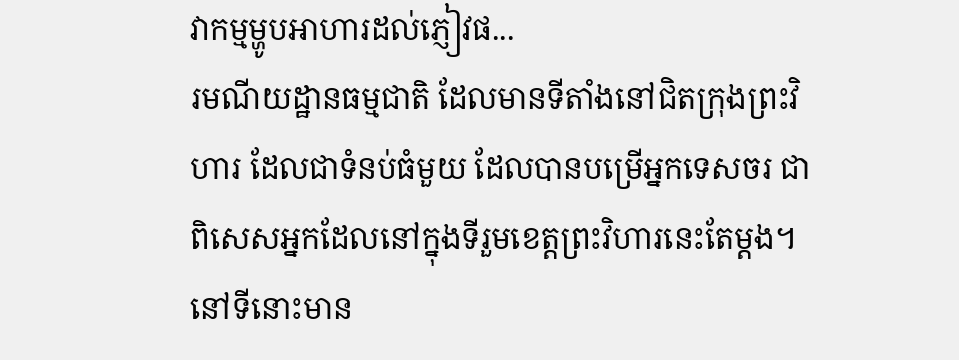វាកម្មម្ហូបអាហារដល់ភ្ញៀវផ...
រមណីយដ្ឋានធម្មជាតិ ដែលមានទីតាំងនៅជិតក្រុងព្រះវិហារ ដែលជាទំនប់ធំមួយ ដែលបានបម្រើអ្នកទេសចរ ជាពិសេសអ្នកដែលនៅក្នុងទីរួមខេត្តព្រះវិហារនេះតែម្ដង។ នៅទីនោះមាន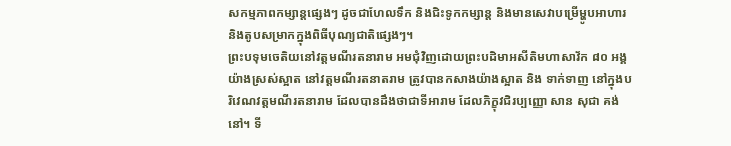សកម្មភាពកម្សាន្តផ្សេងៗ ដូចជាហែលទឹក និងជិះទូកកម្សាន្ត និងមានសេវាបម្រើម្ហូបអាហារ និងតូបសម្រាកក្នុងពិធីបុណ្យជាតិផ្សេងៗ។
ព្រះបទុមចេតិយនៅវត្តមណីរតនារាម អមជុំវិញដោយព្រះបដិមាអសីតិមហាសាវ័ក ៨០ អង្គ យ៉ាងស្រស់ស្អាត នៅវត្តមណីរតនាតរាម ត្រូវបានកសាងយ៉ាងស្អាត និង ទាក់ទាញ នៅក្នុងបរិវេណវត្តមណីរតនារាម ដែលបានដឹងថាជាទីអារាម ដែលភិក្ខុវជិរប្បញ្ញោ សាន សុជា គង់នៅ។ ទី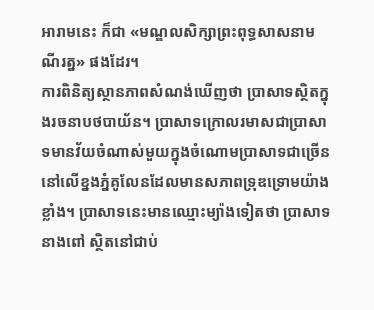អារាមនេះ ក៏ជា «មណ្ឌលសិក្សាព្រះពុទ្ធសាសនាមណីរត្ន» ផងដែរ។
ការពិនិត្យស្ថានភាពសំណង់ឃើញថា ប្រាសាទស្ថិតក្នុងរចនាបថបាយ័ន។ ប្រាសាទក្រោលរមាសជាប្រាសាទមានវ័យចំណាស់មួយក្នុងចំណោមប្រាសាទជាច្រើននៅលើខ្នងភ្នំគូលែនដែលមានសភាពទ្រុឌទ្រោមយ៉ាងខ្លាំង។ ប្រាសាទនេះមានឈ្មោះម្យ៉ាងទៀតថា ប្រាសាទនាងពៅ ស្ថិតនៅជាប់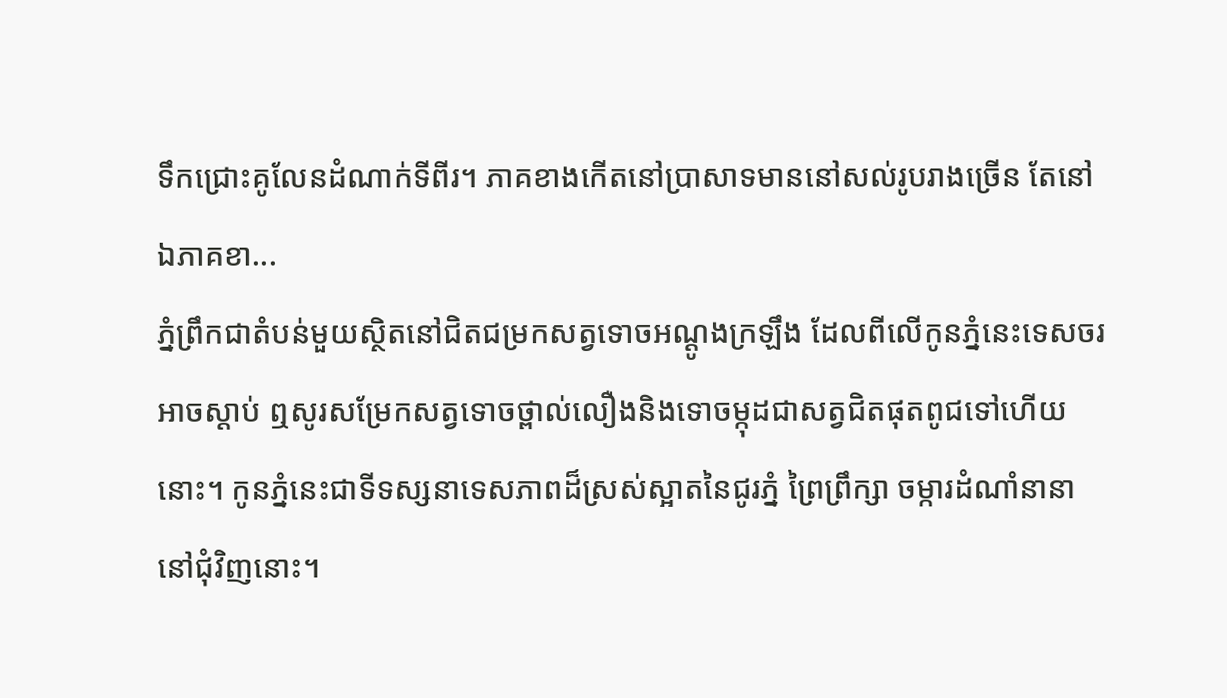ទឹកជ្រោះគូលែនដំណាក់ទីពីរ។ ភាគខាងកើតនៅប្រាសាទមាននៅសល់រូបរាងច្រើន តែនៅឯភាគខា...
ភ្នំព្រឹកជាតំបន់មួយស្ថិតនៅជិតជម្រកសត្វទោចអណ្ដូងក្រឡឹង ដែលពីលើកូនភ្នំនេះទេសចរអាចស្ដាប់ ឮសូរសម្រែកសត្វទោចថ្ពាល់លឿងនិងទោចម្កុដជាសត្វជិតផុតពូជទៅហើយនោះ។ កូនភ្នំនេះជាទីទស្សនាទេសភាពដ៏ស្រស់ស្អាតនៃជូរភ្នំ ព្រៃព្រឹក្សា ចម្ការដំណាំនានានៅជុំវិញនោះ។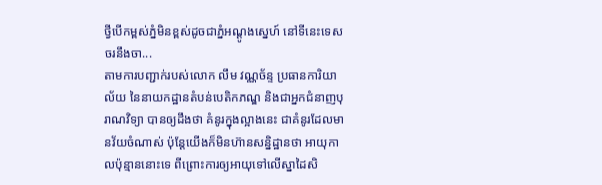ថ្វីបើកម្ពស់ភ្នំមិនខ្ពស់ដូចជាភ្នំអណ្ដូងស្នេហ៍ នៅទីនេះទេសចរនឹងចា...
តាមការបញ្ជាក់របស់លោក លឹម វណ្ណច័ន្ទ ប្រធានការិយាល័យ នៃនាយកដ្ឋានតំបន់បេតិកភណ្ឌ និងជាអ្នកជំនាញបុរាណវិទ្យា បានឲ្យដឹងថា គំនូរក្នុងល្អាងនេះ ជាគំនូរដែលមានវ័យចំណាស់ ប៉ុន្តែយើងក៏មិនហ៊ានសន្និដ្ឋានថា អាយុកាលប៉ុន្មាននោះទេ ពីព្រោះការឲ្យអាយុទៅលើស្នាដៃសិ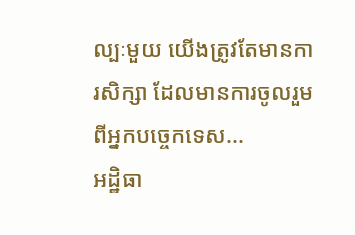ល្បៈមួយ យើងត្រូវតែមានការសិក្សា ដែលមានការចូលរួមពីអ្នកបច្ចេកទេស...
អដ្ឋិធា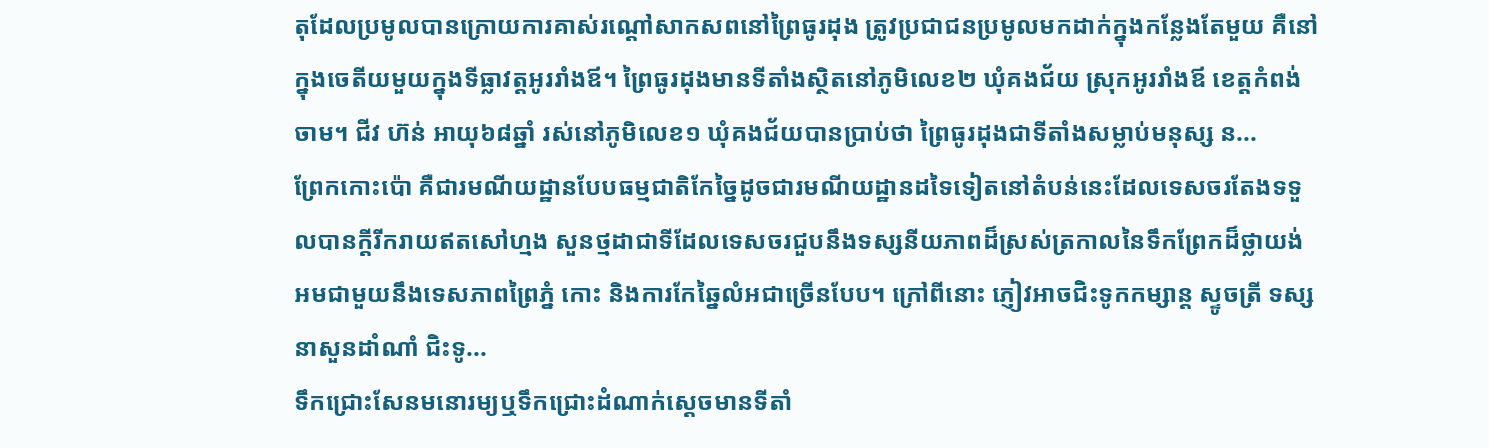តុដែលប្រមូលបានក្រោយការគាស់រណ្ដៅសាកសពនៅព្រៃធូរដុង ត្រូវប្រជាជនប្រមូលមកដាក់ក្នុងកន្លែងតែមួយ គឺនៅក្នុងចេតីយមួយក្នុងទីធ្លាវត្តអូររាំងឪ។ ព្រៃធូរដុងមានទីតាំងស្ថិតនៅភូមិលេខ២ ឃុំគងជ័យ ស្រុកអូររាំងឪ ខេត្ដកំពង់ចាម។ ជីវ ហ៊ន់ អាយុ៦៨ឆ្នាំ រស់នៅភូមិលេខ១ ឃុំគងជ័យបានប្រាប់ថា ព្រៃធូរដុងជាទីតាំងសម្លាប់មនុស្ស ន...
ព្រែកកោះប៉ោ គឺជារមណីយដ្ឋានបែបធម្មជាតិកែច្នៃដូចជារមណីយដ្ឋានដទៃទៀតនៅតំបន់នេះដែលទេសចរតែងទទួលបានក្ដីរីករាយឥតសៅហ្មង សួនថ្មដាជាទីដែលទេសចរជួបនឹងទស្សនីយភាពដ៏ស្រស់ត្រកាលនៃទឹកព្រែកដ៏ថ្លាយង់ អមជាមួយនឹងទេសភាពព្រៃភ្នំ កោះ និងការកែឆ្នៃលំអជាច្រើនបែប។ ក្រៅពីនោះ ភ្ញៀវអាចជិះទូកកម្សាន្ត ស្ទូចត្រី ទស្សនាសួនដាំណាំ ជិះទូ...
ទឹកជ្រោះសែនមនោរម្យឬទឹកជ្រោះដំណាក់ស្ដេចមានទីតាំ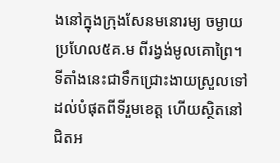ងនៅក្នុងក្រុងសែនមនោរម្យ ចម្ងាយប្រហែល៥គ.ម ពីរង្វង់មូលគោព្រៃ។ ទីតាំងនេះជាទឹកជ្រោះងាយស្រួលទៅដល់បំផុតពីទីរួមខេត្ត ហើយស្ថិតនៅជិតអ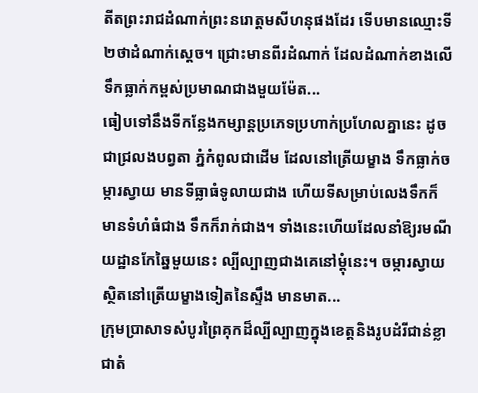តីតព្រះរាជដំណាក់ព្រះនរោត្តមសីហនុផងដែរ ទើបមានឈ្មោះទី២ថាដំណាក់ស្ដេច។ ជ្រោះមានពីរដំណាក់ ដែលដំណាក់ខាងលើទឹកធ្លាក់កម្ពស់ប្រមាណជាងមួយម៉ែត...
ធៀបទៅនឹងទីកន្លែងកម្សាន្តប្រភេទប្រហាក់ប្រហែលគ្នានេះ ដូចជាជ្រលងបព្វតា ភ្នំកំពូលជាដើម ដែលនៅត្រើយម្ខាង ទឹកធ្លាក់ចម្ការស្វាយ មានទីធ្លាធំទូលាយជាង ហើយទីសម្រាប់លេងទឹកក៏មានទំហំធំជាង ទឹកក៏រាក់ជាង។ ទាំងនេះហើយដែលនាំឱ្យរមណីយដ្ឋានកែឆ្នៃមួយនេះ ល្បីល្បាញជាងគេនៅម្ដុំនេះ។ ចម្ការស្វាយស្ថិតនៅត្រើយម្ខាងទៀតនៃស្ទឹង មានមាត...
ក្រុមប្រាសាទសំបូរព្រៃគុកដ៏ល្បីល្បាញក្នុងខេត្តនិងរូបដំរីជាន់ខ្លាជាតំ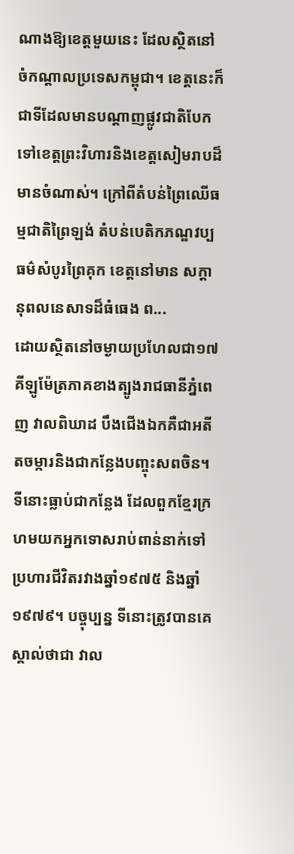ណាងឱ្យខេត្តមួយនេះ ដែលស្ថិតនៅចំកណ្ដាលប្រទេសកម្ពុជា។ ខេត្តនេះក៏ជាទីដែលមានបណ្ដាញផ្លូវជាតិបែកទៅខេត្តព្រះវិហារនិងខេត្តសៀមរាបដ៏មានចំណាស់។ ក្រៅពីតំបន់ព្រៃឈើធម្មជាតិព្រៃឡង់ តំបន់បេតិកភណ្ឌវប្បធម៌សំបូរព្រៃគុក ខេត្តនៅមាន សក្ដានុពលនេសាទដ៏ធំធេង ព...
ដោយស្ថិតនៅចម្ងាយប្រហែលជា១៧គីឡូម៉ែត្រភាគខាងត្បូងរាជធានីភ្នំពេញ វាលពិឃាដ បឹងជើងឯកគឺជាអតីតចម្ការនិងជាកន្លែងបញ្ចុះសពចិន។ ទីនោះធ្លាប់ជាកន្លែង ដែលពួកខ្មែរក្រហមយកអ្នកទោសរាប់ពាន់នាក់ទៅប្រហារជីវិតរវាងឆ្នាំ១៩៧៥ និងឆ្នាំ១៩៧៩។ បច្ចុប្បន្ន ទីនោះត្រូវបានគេស្គាល់ថាជា វាល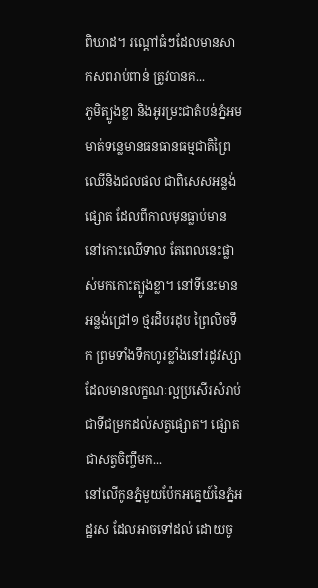ពិឃាដ។ រណ្តៅធំៗដែលមានសាកសពរាប់ពាន់ ត្រូវបានគ...
ភូមិត្បូងខ្លា និងអូរម្រះជាតំបន់ភ្នំអមមាត់ទន្លេមានធនធានធម្មជាតិព្រៃឈើនិងជលផល ជាពិសេសអន្លង់ផ្សោត ដែលពីកាលមុនធ្លាប់មាននៅកោះឈើទាល តែពេលនេះផ្លាស់មកកោះត្បូងខ្លា។ នៅទីនេះមានអន្លង់ជ្រៅ១ ថ្មរដិបរដុប ព្រៃលិចទឹក ព្រមទាំងទឹកហូរខ្លាំងនៅរដូវស្សាដែលមានលក្ខណៈល្អប្រសើរសំរាប់ជាទីជម្រកដល់សត្វផ្សោត។ ផ្សោតជាសត្វចិញ្ចឹមក...
នៅលើកូនភ្នំមួយប៉ែកអគ្នេយ៍នៃភ្នំអដ្ឋរស ដែលអាចទៅដល់ ដោយចូ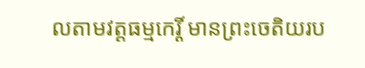លតាមវត្តធម្មកេរ្តិ៍ មានព្រះចេតិយរប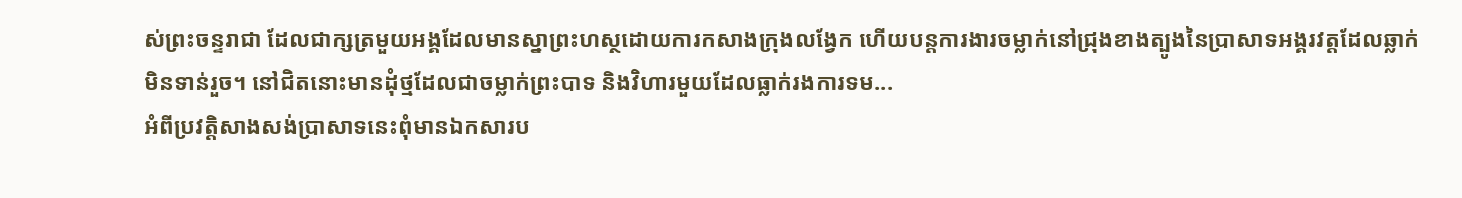ស់ព្រះចន្ទរាជា ដែលជាក្សត្រមួយអង្គដែលមានស្នាព្រះហស្ថដោយការកសាងក្រុងលង្វែក ហើយបន្តការងារចម្លាក់នៅជ្រុងខាងត្បូងនៃប្រាសាទអង្គរវត្តដែលឆ្លាក់មិនទាន់រួច។ នៅជិតនោះមានដុំថ្មដែលជាចម្លាក់ព្រះបាទ និងវិហារមួយដែលធ្លាក់រងការទម...
អំពីប្រវត្តិសាងសង់ប្រាសាទនេះពុំមានឯកសារប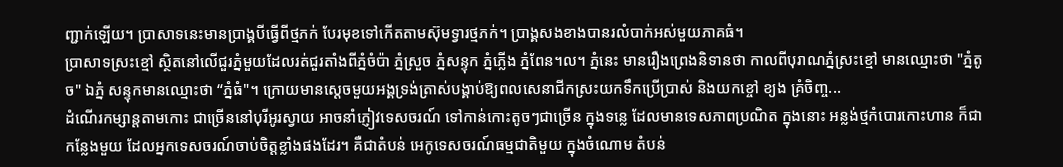ញ្ជាក់ឡើយ។ ប្រាសាទនេះមានប្រាង្គបីធ្វើពីថ្មភក់ បែរមុខទៅកើតតាមស៊ុមទ្វារថ្មភក់។ ប្រាង្គសងខាងបានរលំបាក់អស់មួយភាគធំ។
ប្រាសាទស្រះខ្មៅ ស្ថិតនៅលើជួរភ្នំមួយដែលរត់ជួរតាំងពីភ្នំចំប៉ា ភ្នំស្រួច ភ្នំសន្ទុក ភ្នំភ្លើង ភ្នំពែន។ល។ ភ្នំនេះ មានរឿងព្រេងនិទានថា កាលពីបុរាណភ្នំស្រះខ្មៅ មានឈ្មោះថា "ភ្នំតូច" ឯភ្នំ សន្ទុកមានឈ្មោះថា “ភ្នំធំ"។ ក្រោយមានស្ដេចមួយអង្គទ្រង់ត្រាស់បង្គាប់ឱ្យពលសេនាជីកស្រះយកទឹកប្រើប្រាស់ និងយកខ្ចៅ ខ្យង គ្រំចិញ្ច...
ដំណើរកម្សាន្តតាមកោះ ជាច្រើននៅបុរីអូរស្វាយ អាចនាំភ្ញៀវទេសចរណ៍ ទៅកាន់កោះតូចៗជាច្រើន ក្នុងទន្លេ ដែលមានទេសភាពប្រណិត ក្នុងនោះ អន្លង់ថ្មកំបោរកោះហាន ក៏ជាកន្លែងមួយ ដែលអ្នកទេសចរណ៍ចាប់ចិត្តខ្លាំងផងដែរ។ គឺជាតំបន់ អេកូទេសចរណ៍ធម្មជាតិមួយ ក្នុងចំណោម តំបន់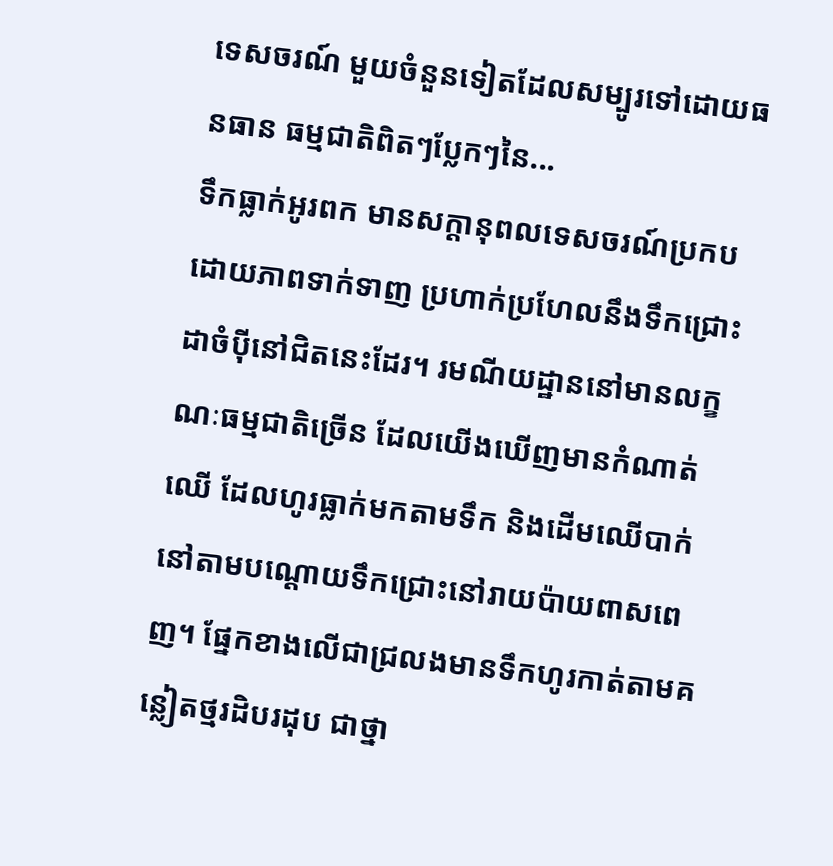ទេសចរណ៍ មួយចំនួនទៀតដែលសម្បូរទៅដោយធនធាន ធម្មជាតិពិតៗប្លែកៗនៃ...
ទឹកធ្លាក់អូរពក មានសក្ដានុពលទេសចរណ៍ប្រកបដោយភាពទាក់ទាញ ប្រហាក់ប្រហែលនឹងទឹកជ្រោះដាចំប៉ីនៅជិតនេះដែរ។ រមណីយដ្ឋាននៅមានលក្ខណៈធម្មជាតិច្រើន ដែលយើងឃើញមានកំណាត់ឈើ ដែលហូរធ្លាក់មកតាមទឹក និងដើមឈើបាក់នៅតាមបណ្ដោយទឹកជ្រោះនៅរាយប៉ាយពាសពេញ។ ផ្នែកខាងលើជាជ្រលងមានទឹកហូរកាត់តាមគន្លៀតថ្មរដិបរដុប ជាថ្នា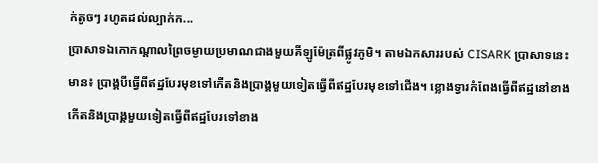ក់តូចៗ រហូតដល់ល្បាក់ក...
ប្រាសាទឯកោកណ្ដាលព្រៃចម្ងាយប្រមាណជាងមួយគីឡូម៉ែត្រពីផ្លូវភូមិ។ តាមឯកសាររបស់ CISARK ប្រាសាទនេះមាន៖ ប្រាង្គបីធ្វើពីឥដ្ឋបែរមុខទៅកើតនិងប្រាង្គមួយទៀតធ្វើពីឥដ្ឋបែរមុខទៅជើង។ ខ្លោងទ្វារកំពែងធ្វើពីឥដ្ឋនៅខាងកើតនិងប្រាង្គមួយទៀតធ្វើពីឥដ្ឋបែរទៅខាង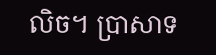លិច។ ប្រាសាទ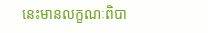នេះមានលក្ខណៈពិបា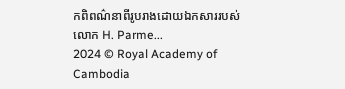កពិពណ៌នាពីរូបរាងដោយឯកសាររបស់លោក H. Parme...
2024 © Royal Academy of Cambodia